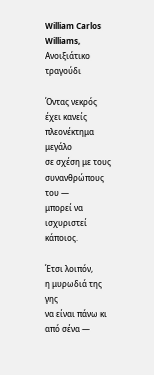William Carlos Williams, Ανοιξιάτικο τραγούδι

Όντας νεκρός
έχει κανείς πλεονέκτημα μεγάλο
σε σχέση με τους συνανθρώπους του —
μπορεί να ισχυριστεί κάποιος.

Έτσι λοιπόν,
η μυρωδιά της γης
να είναι πάνω κι από σένα —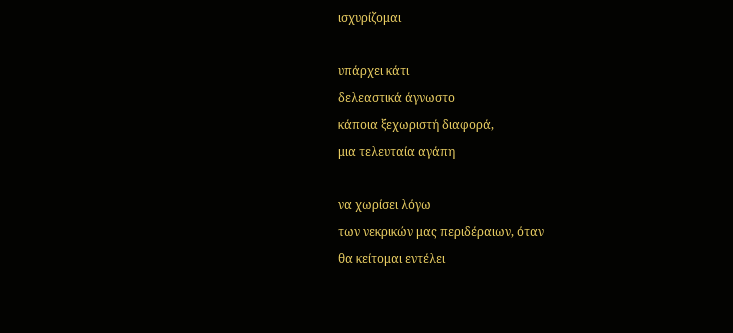ισχυρίζομαι

υπάρχει κάτι
δελεαστικά άγνωστο
κάποια ξεχωριστή διαφορά,
μια τελευταία αγάπη

να χωρίσει λόγω
των νεκρικών μας περιδέραιων, όταν
θα κείτομαι εντέλει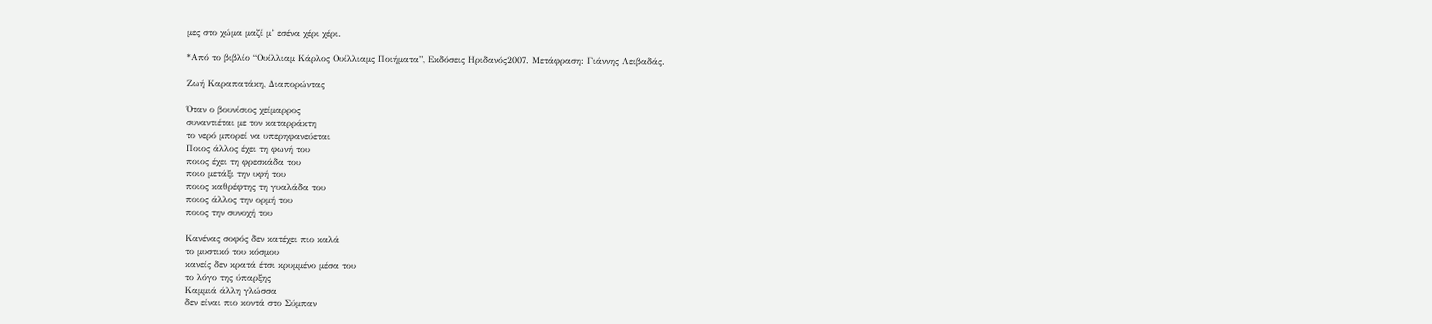μες στο χώμα μαζί μ’ εσένα χέρι χέρι.

*Από το βιβλίο “Ουίλλιαμ Κάρλος Ουίλλιαμς Ποιήματα”, Εκδόσεις Ηριδανός2007. Μετάφραση: Γιάννης Λειβαδάς.

Ζωή Καραπατάκη, Διαπορώντας

Όταν ο βουνίσιος χείμαρρος
συναντιέται με τον καταρράκτη
το νερό μπορεί να υπερηφανεύεται
Ποιος άλλος έχει τη φωνή του
ποιος έχει τη φρεσκάδα του
ποιο μετάξι την υφή του
ποιος καθρέφτης τη γυαλάδα του
ποιος άλλος την ορμή του
ποιος την συνοχή του

Κανένας σοφός δεν κατέχει πιο καλά
το μυστικό του κόσμου
κανείς δεν κρατά έτσι κρυμμένο μέσα του
το λόγο της ύπαρξης
Καμμιά άλλη γλώσσα
δεν είναι πιο κοντά στο Σύμπαν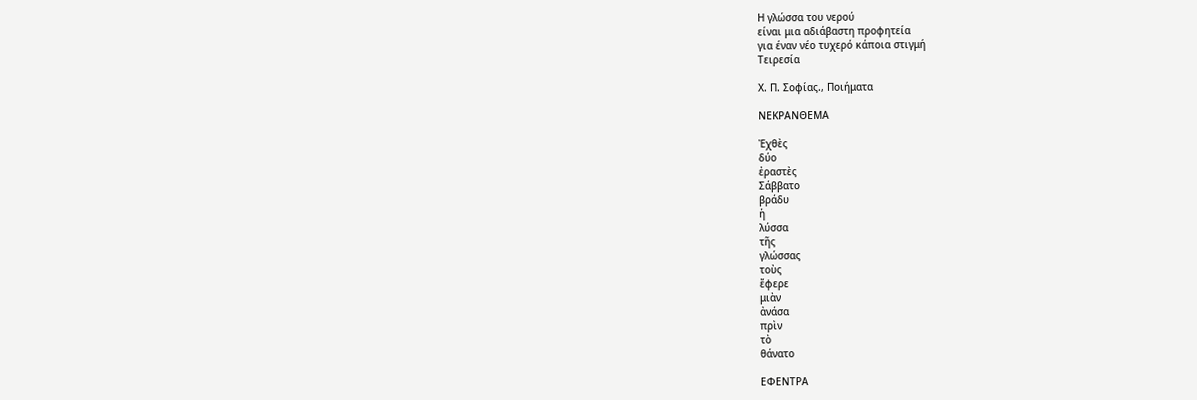Η γλώσσα του νερού
είναι μια αδιάβαστη προφητεία
για έναν νέο τυχερό κάποια στιγμή
Τειρεσία

Χ. Π. Σοφίας., Ποιήματα

ΝΕΚΡΑΝΘΕΜΑ

Ἐχθὲς
δύο
ἐραστὲς
Σάββατο
βράδυ
ἡ
λύσσα
τῆς
γλώσσας
τοὺς
ἔφερε
μιὰν
ἀνάσα
πρὶν
τὸ
θάνατο

ΕΦΕΝΤΡΑ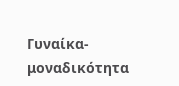Γυναίκα-μοναδικότητα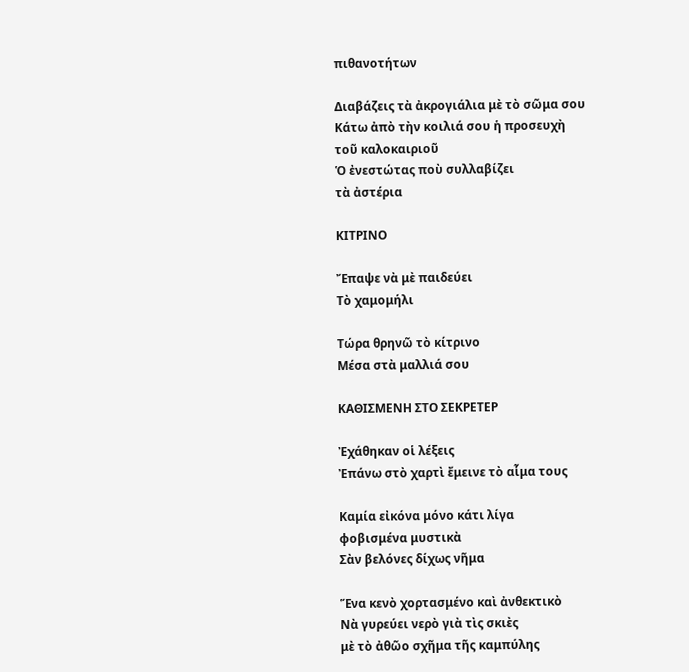πιθανοτήτων

Διαβάζεις τὰ ἀκρογιάλια μὲ τὸ σῶμα σου
Κάτω ἀπὸ τὴν κοιλιά σου ἡ προσευχὴ
τοῦ καλοκαιριοῦ
Ὁ ἐνεστώτας ποὺ συλλαβίζει
τὰ ἀστέρια

ΚΙΤΡΙΝΟ

Ἔπαψε νὰ μὲ παιδεύει
Τὸ χαμομήλι

Τώρα θρηνῶ τὸ κίτρινο
Μέσα στὰ μαλλιά σου

ΚΑΘΙΣΜΕΝΗ ΣΤΟ ΣΕΚΡΕΤΕΡ

Ἐχάθηκαν οἱ λέξεις
Ἐπάνω στὸ χαρτὶ ἔμεινε τὸ αἷμα τους

Καμία εἰκόνα μόνο κάτι λίγα
φοβισμένα μυστικὰ
Σὰν βελόνες δίχως νῆμα

Ἕνα κενὸ χορτασμένο καὶ ἀνθεκτικὸ
Νὰ γυρεύει νερὸ γιὰ τὶς σκιὲς
μὲ τὸ ἀθῶο σχῆμα τῆς καμπύλης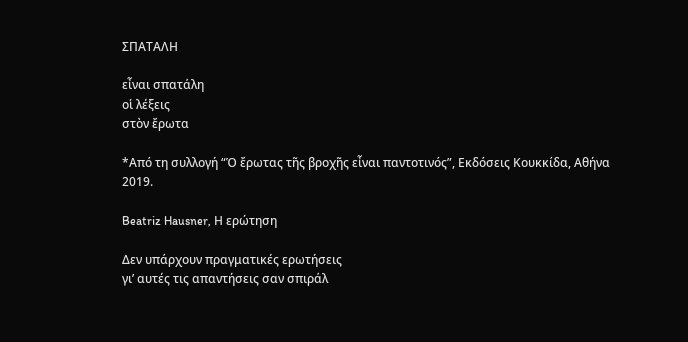ΣΠΑΤΑΛΗ

εἶναι σπατάλη
οἱ λέξεις
στὸν ἔρωτα

*Από τη συλλογή “Ὁ ἔρωτας τῆς βροχῆς εἶναι παντοτινός”, Εκδόσεις Κουκκίδα, Αθήνα 2019.

Beatriz Hausner, Η ερώτηση

Δεν υπάρχουν πραγματικές ερωτήσεις
γι’ αυτές τις απαντήσεις σαν σπιράλ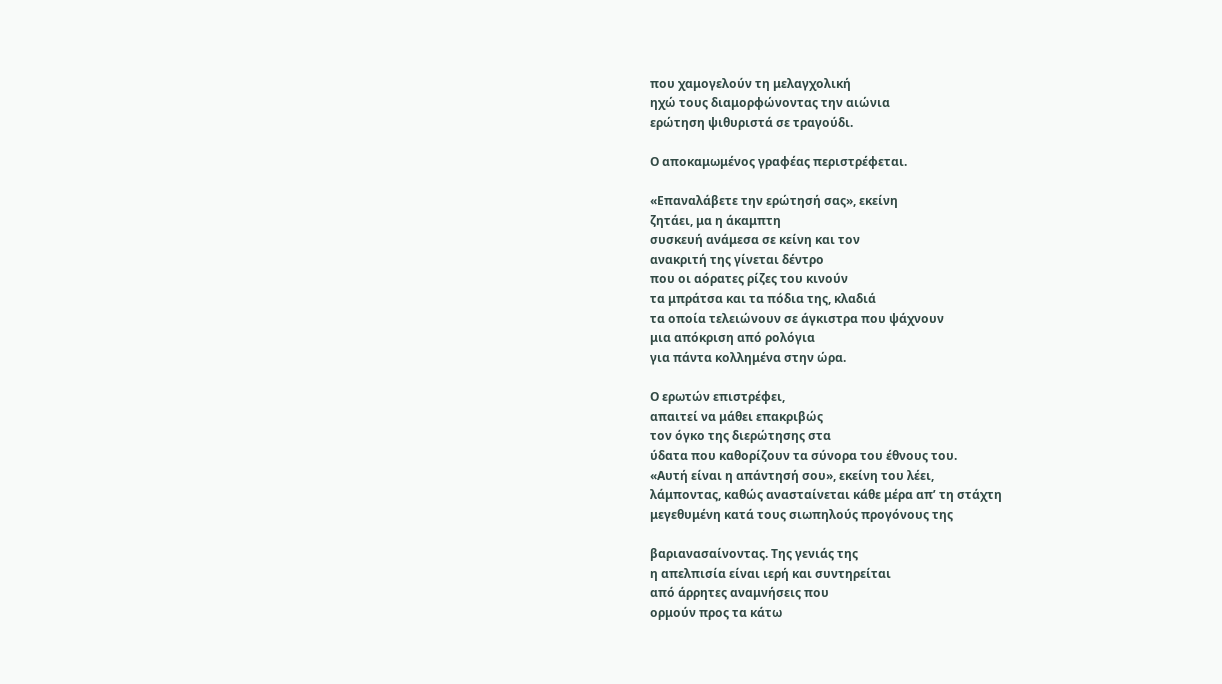που χαμογελούν τη μελαγχολική
ηχώ τους διαμορφώνοντας την αιώνια
ερώτηση ψιθυριστά σε τραγούδι.

Ο αποκαμωμένος γραφέας περιστρέφεται.

«Επαναλάβετε την ερώτησή σας», εκείνη
ζητάει, μα η άκαμπτη
συσκευή ανάμεσα σε κείνη και τον
ανακριτή της γίνεται δέντρο
που οι αόρατες ρίζες του κινούν
τα μπράτσα και τα πόδια της, κλαδιά
τα οποία τελειώνουν σε άγκιστρα που ψάχνουν
μια απόκριση από ρολόγια
για πάντα κολλημένα στην ώρα.

Ο ερωτών επιστρέφει,
απαιτεί να μάθει επακριβώς
τον όγκο της διερώτησης στα
ύδατα που καθορίζουν τα σύνορα του έθνους του.
«Αυτή είναι η απάντησή σου», εκείνη του λέει,
λάμποντας, καθώς ανασταίνεται κάθε μέρα απ’ τη στάχτη
μεγεθυμένη κατά τους σιωπηλούς προγόνους της

βαριανασαίνοντας. Της γενιάς της
η απελπισία είναι ιερή και συντηρείται
από άρρητες αναμνήσεις που
ορμούν προς τα κάτω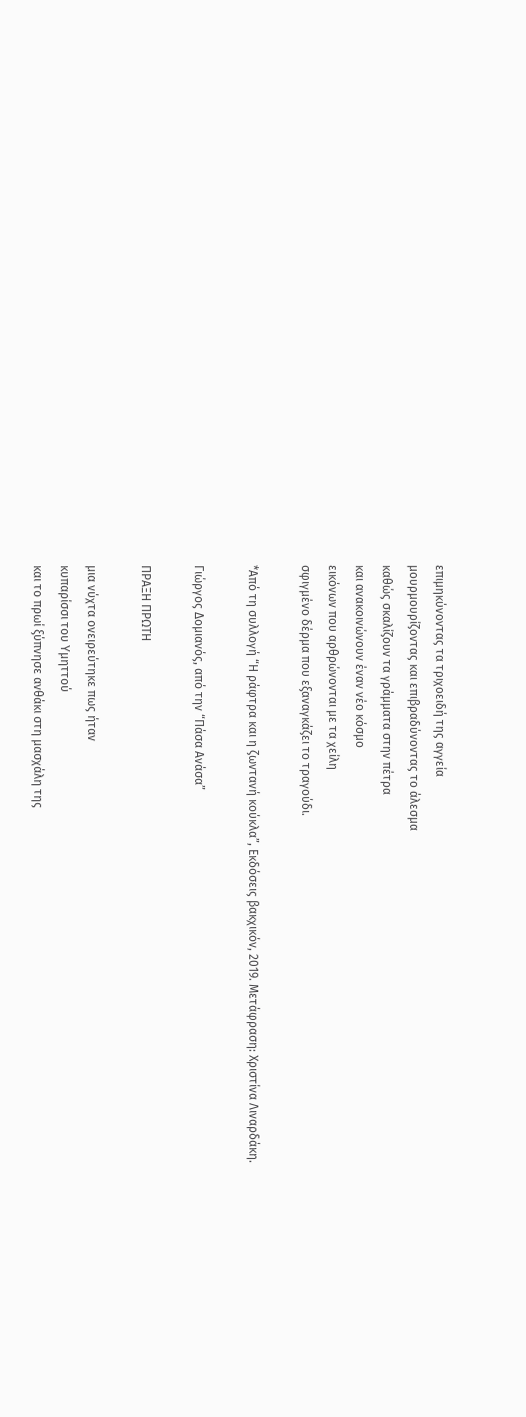επιμηκύνοντας τα τριχοειδή της αγγεία
μουρμουρίζοντας και επιβραδύνοντας το άλεσμα
καθώς σκαλίζουν τα γράμματα στην πέτρα
και ανακοινώνουν έναν νέο κόσμο
εικόνων που αρθρώνονται με τα χείλη
σφιγμένο δέρμα που εξαναγκάζει το τραγούδι.

*Από τη συλλογή “Η ράφτρα και η ζωντανή κούκλα”, Εκδόσεις βακχικόν, 2019. Μετάφραση: Χριστίνα Λιναρδάκη.

Γιώργος Δομιανός, από την “Πάσα Ανάσα”

ΠΡΑΞΗ ΠΡΩΤΗ

μια νύχτα ονειρεύτηκε πως ήταν
κυπαρίσσι του Υμηττού
και το πρωί ξύπνησε ανθάκι στη μασχάλη της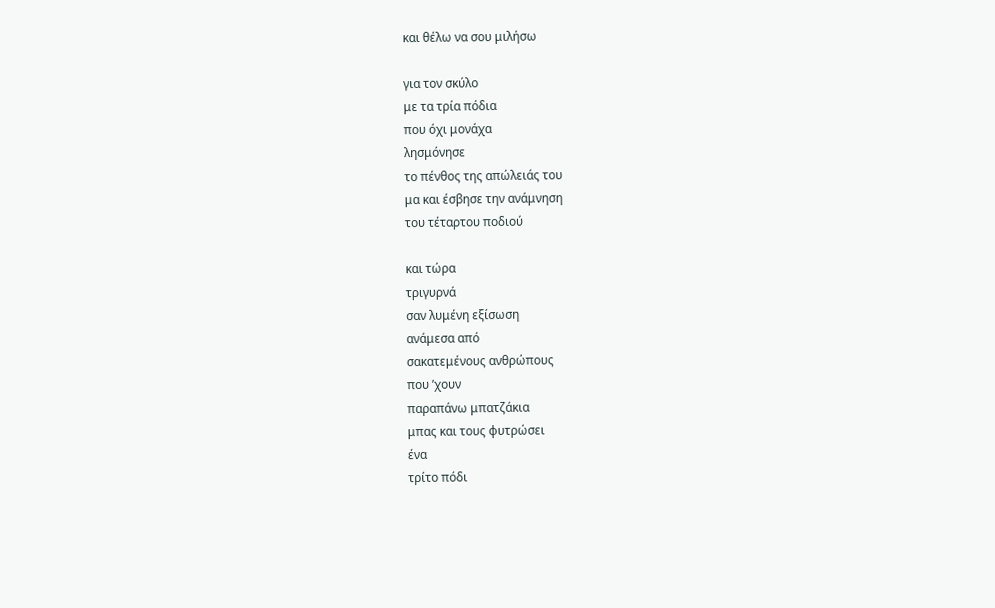και θέλω να σου μιλήσω

για τον σκύλο
με τα τρία πόδια
που όχι μονάχα
λησμόνησε
το πένθος της απώλειάς του
μα και έσβησε την ανάμνηση
του τέταρτου ποδιού

και τώρα
τριγυρνά
σαν λυμένη εξίσωση
ανάμεσα από
σακατεμένους ανθρώπους
που ’χουν
παραπάνω μπατζάκια
μπας και τους φυτρώσει
ένα
τρίτο πόδι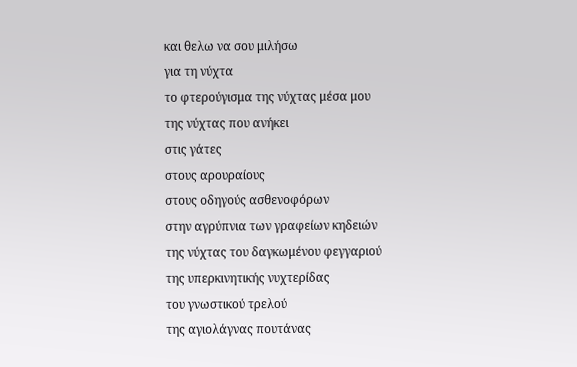και θελω να σου μιλήσω
για τη νύχτα
το φτερούγισμα της νύχτας μέσα μου
της νύχτας που ανήκει
στις γάτες
στους αρουραίους
στους οδηγούς ασθενοφόρων
στην αγρύπνια των γραφείων κηδειών
της νύχτας του δαγκωμένου φεγγαριού
της υπερκινητικής νυχτερίδας
του γνωστικού τρελού
της αγιολάγνας πουτάνας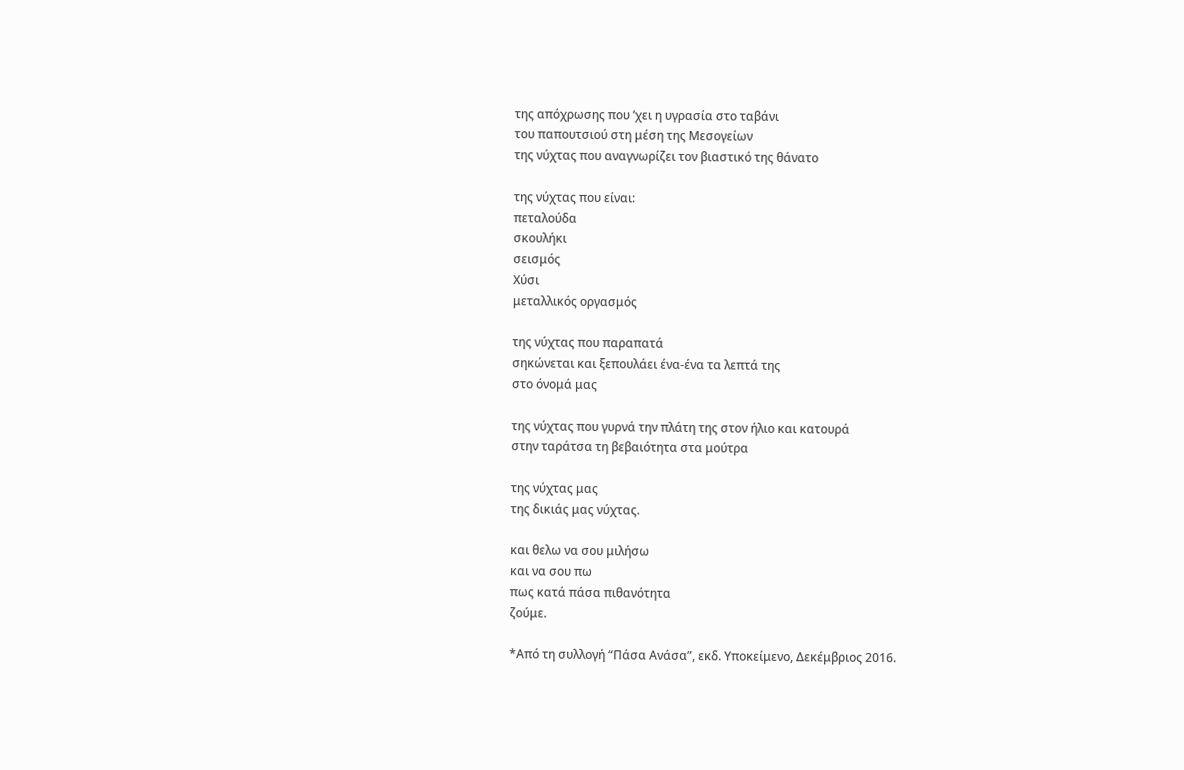της απόχρωσης που ’χει η υγρασία στο ταβάνι
του παπουτσιού στη μέση της Μεσογείων
της νύχτας που αναγνωρίζει τον βιαστικό της θάνατο

της νύχτας που είναι:
πεταλούδα
σκουλήκι
σεισμός
Χύσι
μεταλλικός οργασμός

της νύχτας που παραπατά
σηκώνεται και ξεπουλάει ένα-ένα τα λεπτά της
στο όνομά μας

της νύχτας που γυρνά την πλάτη της στον ήλιο και κατουρά
στην ταράτσα τη βεβαιότητα στα μούτρα

της νύχτας μας
της δικιάς μας νύχτας.

και θελω να σου μιλήσω
και να σου πω
πως κατά πάσα πιθανότητα
ζούμε.

*Από τη συλλογή “Πάσα Ανάσα”, εκδ. Υποκείμενο, Δεκέμβριος 2016.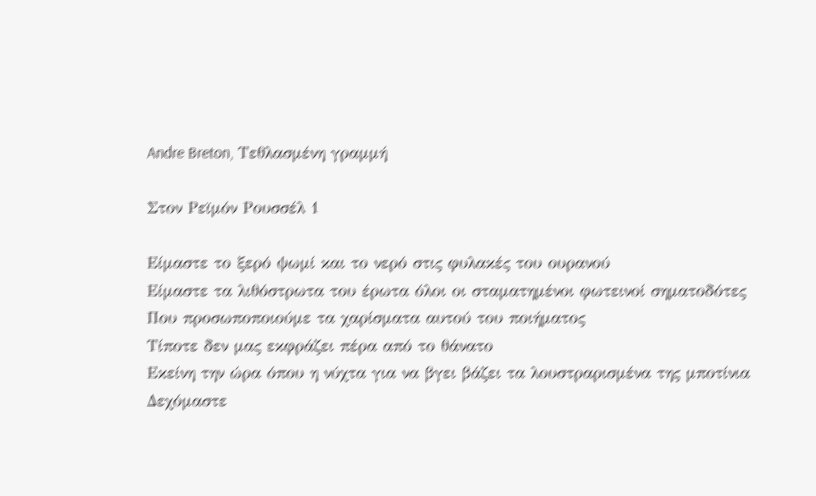Andre Breton, Τεθλασμένη γραμμή

Στον Ρεϊμόν Ρουσσέλ 1

Είμαστε το ξερό ψωμί και το νερό στις φυλακές του ουρανού
Είμαστε τα λιθόστρωτα του έρωτα όλοι οι σταματημένοι φωτεινοί σηματοδότες
Που προσωποποιούμε τα χαρίσματα αυτού του ποιήματος
Τίποτε δεν μας εκφράζει πέρα από το θάνατο
Εκείνη την ώρα όπου η νύχτα για να βγει βάζει τα λουστραρισμένα της μποτίνια
Δεχόμαστε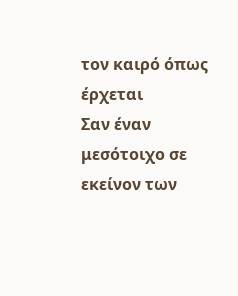τον καιρό όπως έρχεται
Σαν έναν μεσότοιχο σε εκείνον των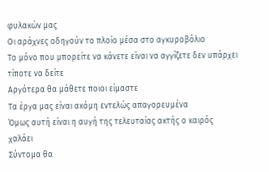φυλακών μας
Οι αράχνες οδηγούν το πλοίο μέσα στο αγκυροβόλιο
Το μόνο που μπορείτε να κάνετε είναι να αγγίζετε δεν υπάρχει τίποτε να δείτε
Αργότερα θα μάθετε ποιοι είμαστε
Τα έργα μας είναι ακόμη εντελώς απαγορευμένα
Όμως αυτή είναι η αυγή της τελευταίας ακτής ο καιρός χαλάει
Σύντομα θα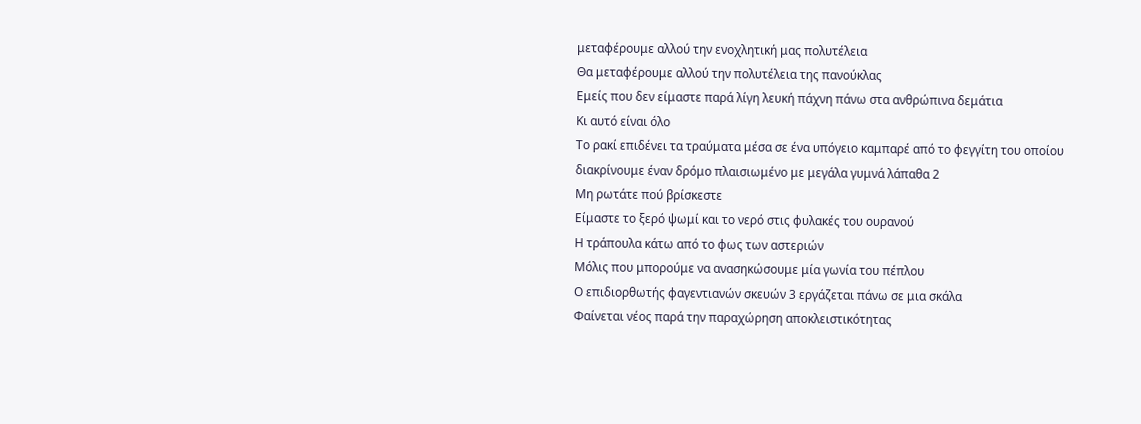μεταφέρουμε αλλού την ενοχλητική μας πολυτέλεια
Θα μεταφέρουμε αλλού την πολυτέλεια της πανούκλας
Εμείς που δεν είμαστε παρά λίγη λευκή πάχνη πάνω στα ανθρώπινα δεμάτια
Κι αυτό είναι όλο
Το ρακί επιδένει τα τραύματα μέσα σε ένα υπόγειο καμπαρέ από το φεγγίτη του οποίου διακρίνουμε έναν δρόμο πλαισιωμένο με μεγάλα γυμνά λάπαθα 2
Μη ρωτάτε πού βρίσκεστε
Είμαστε το ξερό ψωμί και το νερό στις φυλακές του ουρανού
Η τράπουλα κάτω από το φως των αστεριών
Μόλις που μπορούμε να ανασηκώσουμε μία γωνία του πέπλου
Ο επιδιορθωτής φαγεντιανών σκευών 3 εργάζεται πάνω σε μια σκάλα
Φαίνεται νέος παρά την παραχώρηση αποκλειστικότητας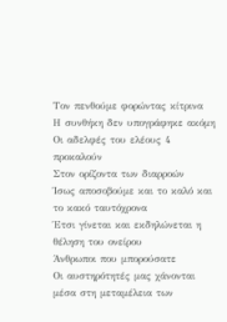Τον πενθούμε φορώντας κίτρινα
Η συνθήκη δεν υπογράφηκε ακόμη
Οι αδελφές του ελέους 4 προκαλούν
Στον ορίζοντα των διαρροών
Ίσως αποσοβούμε και το καλό και το κακό ταυτόχρονα
Έτσι γίνεται και εκδηλώνεται η θέληση του ονείρου
Άνθρωποι που μπορούσατε
Οι αυστηρότητές μας χάνονται μέσα στη μεταμέλεια των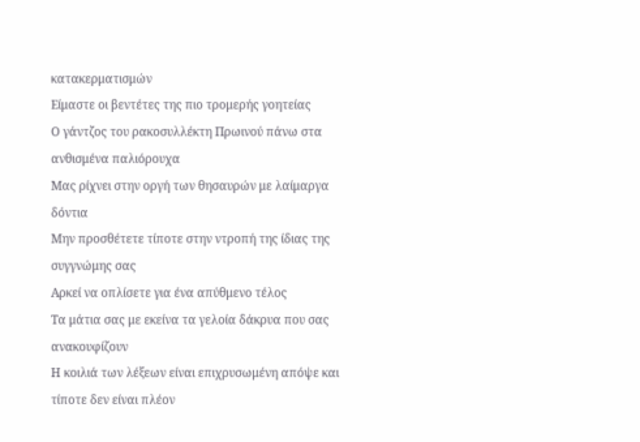κατακερματισμών
Είμαστε οι βεντέτες της πιο τρομερής γοητείας
Ο γάντζος του ρακοσυλλέκτη Πρωινού πάνω στα ανθισμένα παλιόρουχα
Μας ρίχνει στην οργή των θησαυρών με λαίμαργα δόντια
Μην προσθέτετε τίποτε στην ντροπή της ίδιας της συγγνώμης σας
Αρκεί να οπλίσετε για ένα απύθμενο τέλος
Τα μάτια σας με εκείνα τα γελοία δάκρυα που σας ανακουφίζουν
Η κοιλιά των λέξεων είναι επιχρυσωμένη απόψε και τίποτε δεν είναι πλέον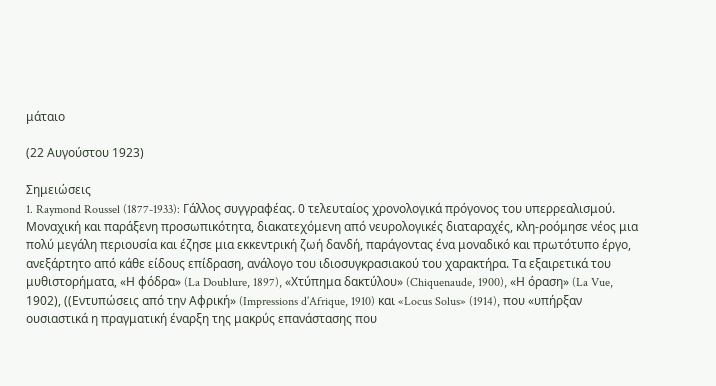μάταιο

(22 Αυγούστου 1923)

Σημειώσεις
1. Raymond Roussel (1877-1933): Γάλλος συγγραφέας. 0 τελευταίος χρονολογικά πρόγονος του υπερρεαλισμού. Μοναχική και παράξενη προσωπικότητα, διακατεχόμενη από νευρολογικές διαταραχές, κλη-ροόμησε νέος μια πολύ μεγάλη περιουσία και έζησε μια εκκεντρική ζωή δανδή, παράγοντας ένα μοναδικό και πρωτότυπο έργο, ανεξάρτητο από κάθε είδους επίδραση, ανάλογο του ιδιοσυγκρασιακού του χαρακτήρα. Τα εξαιρετικά του μυθιστορήματα, «Η φόδρα» (La Doublure, 1897), «Χτύπημα δακτύλου» (Chiquenaude, 1900), «Η όραση» (La Vue, 1902), ((Εντυπώσεις από την Αφρική» (Impressions d’Afrique, 1910) και «Locus Solus» (1914), που «υπήρξαν ουσιαστικά η πραγματική έναρξη της μακρύς επανάστασης που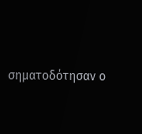σηματοδότησαν ο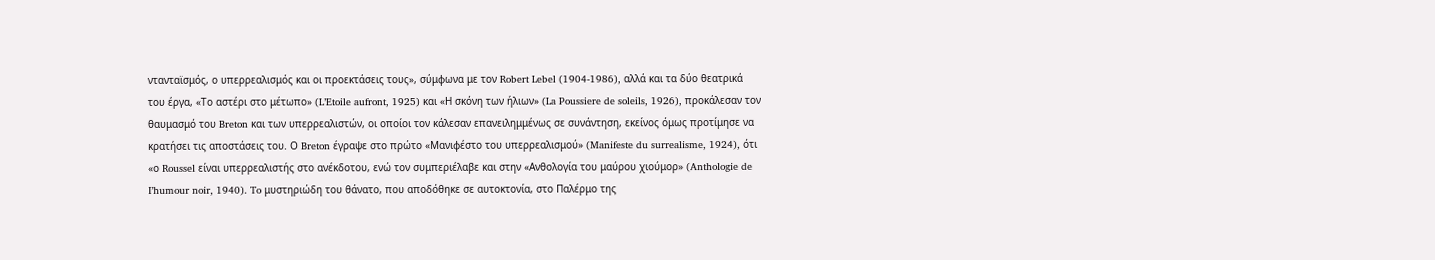ντανταϊσμός, ο υπερρεαλισμός και οι προεκτάσεις τους», σύμφωνα με τον Robert Lebel (1904-1986), αλλά και τα δύο θεατρικά του έργα, «Το αστέρι στο μέτωπο» (L’Etoile aufront, 1925) και «Η σκόνη των ήλιων» (La Poussiere de soleils, 1926), προκάλεσαν τον θαυμασμό του Breton και των υπερρεαλιστών, οι οποίοι τον κάλεσαν επανειλημμένως σε συνάντηση, εκείνος όμως προτίμησε να κρατήσει τις αποστάσεις του. Ο Breton έγραψε στο πρώτο «Μανιφέστο του υπερρεαλισμού» (Manifeste du surrealisme, 1924), ότι «ο Roussel είναι υπερρεαλιστής στο ανέκδοτου, ενώ τον συμπεριέλαβε και στην «Ανθολογία του μαύρου χιούμορ» (Anthologie de I’humour noir, 1940). To μυστηριώδη του θάνατο, που αποδόθηκε σε αυτοκτονία, στο Παλέρμο της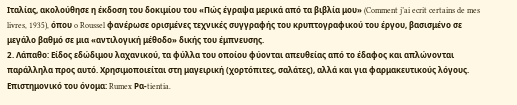Ιταλίας, ακολούθησε η έκδοση του δοκιμίου του «Πώς έγραψα μερικά από τα βιβλία μου» (Comment j’ai ecrit certains de mes livres, 1935), όπου o Roussel φανέρωσε ορισμένες τεχνικές συγγραφής του κρυπτογραφικού του έργου, βασισμένο σε μεγάλο βαθμό σε μια «αντιλογική μέθοδο» δικής του έμπνευσης.
2. Λάπαθο: Είδος εδώδιμου λαχανικού, τα φύλλα του οποίου φύονται απευθείας από το έδαφος και απλώνονται παράλληλα προς αυτό. Χρησιμοποιείται στη μαγειρική (χορτόπιτες, σαλάτες), αλλά και για φαρμακευτικούς λόγους. Επιστημονικό του όνομα: Rumex Ρα-tientia.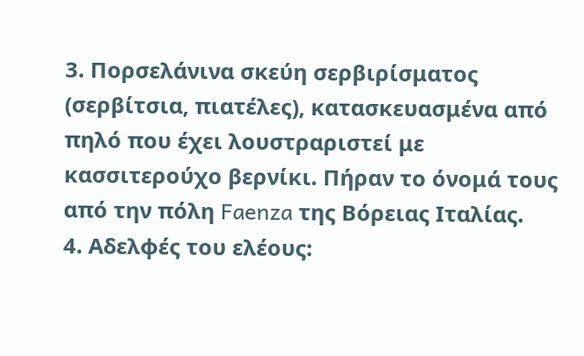3. Πορσελάνινα σκεύη σερβιρίσματος (σερβίτσια, πιατέλες), κατασκευασμένα από πηλό που έχει λουστραριστεί με κασσιτερούχο βερνίκι. Πήραν το όνομά τους από την πόλη Faenza της Βόρειας Ιταλίας.
4. Αδελφές του ελέους: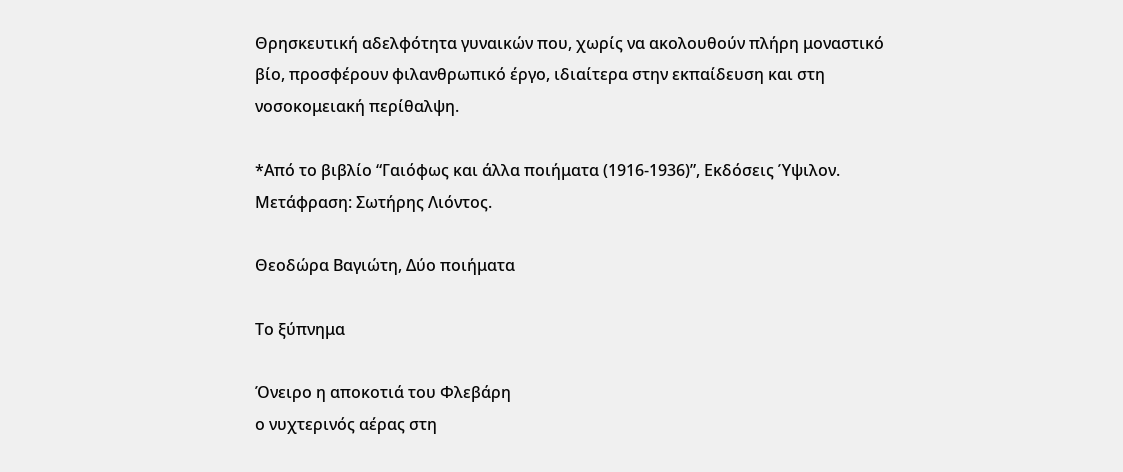Θρησκευτική αδελφότητα γυναικών που, χωρίς να ακολουθούν πλήρη μοναστικό βίο, προσφέρουν φιλανθρωπικό έργο, ιδιαίτερα στην εκπαίδευση και στη νοσοκομειακή περίθαλψη.

*Από το βιβλίο “Γαιόφως και άλλα ποιήματα (1916-1936)”, Εκδόσεις Ύψιλον. Μετάφραση: Σωτήρης Λιόντος.

Θεοδώρα Βαγιώτη, Δύο ποιήματα

Το ξύπνημα

Όνειρο η αποκοτιά του Φλεβάρη
ο νυχτερινός αέρας στη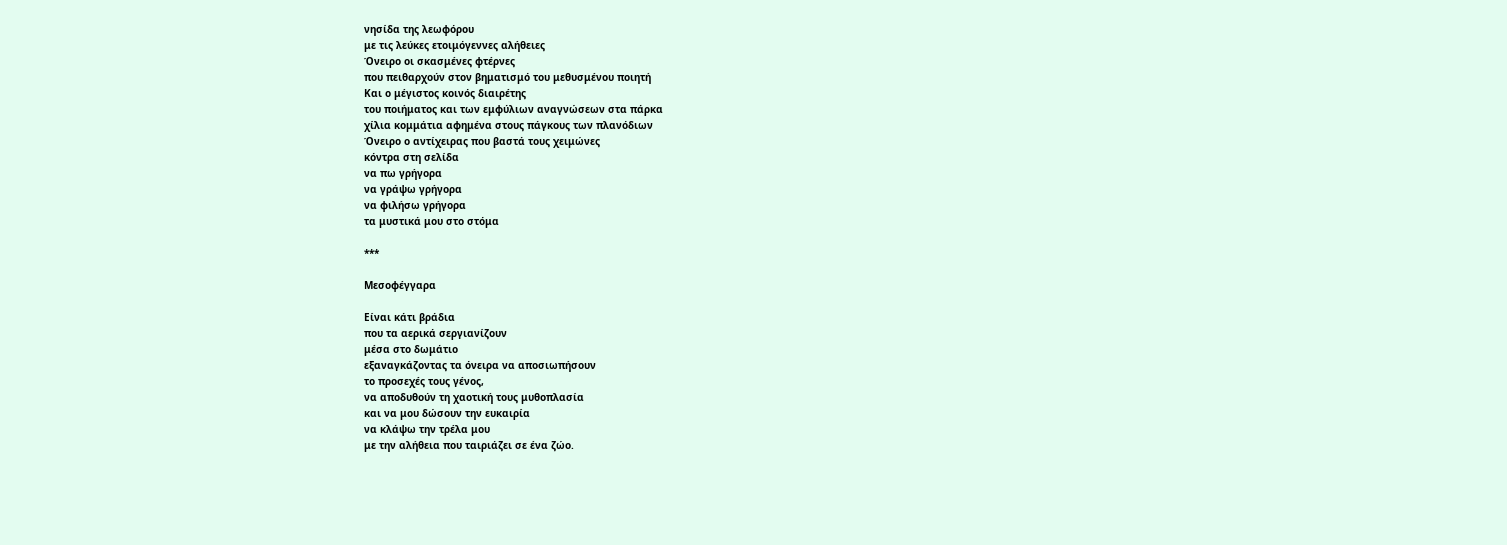νησίδα της λεωφόρου
με τις λεύκες ετοιμόγεννες αλήθειες
Όνειρο οι σκασμένες φτέρνες
που πειθαρχούν στον βηματισμό του μεθυσμένου ποιητή
Και ο μέγιστος κοινός διαιρέτης
του ποιήματος και των εμφύλιων αναγνώσεων στα πάρκα
χίλια κομμάτια αφημένα στους πάγκους των πλανόδιων
Όνειρο ο αντίχειρας που βαστά τους χειμώνες
κόντρα στη σελίδα
να πω γρήγορα
να γράψω γρήγορα
να φιλήσω γρήγορα
τα μυστικά μου στο στόμα

***

Μεσοφέγγαρα

Είναι κάτι βράδια
που τα αερικά σεργιανίζουν
μέσα στο δωμάτιο
εξαναγκάζοντας τα όνειρα να αποσιωπήσουν
το προσεχές τους γένος,
να αποδυθούν τη χαοτική τους μυθοπλασία
και να μου δώσουν την ευκαιρία
να κλάψω την τρέλα μου
με την αλήθεια που ταιριάζει σε ένα ζώο.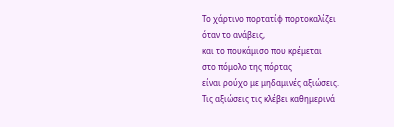Το χάρτινο πορτατίφ πορτοκαλίζει
όταν το ανάβεις,
και το πουκάμισο που κρέμεται
στο πόμολο της πόρτας
είναι ρούχο με μηδαμινές αξιώσεις.
Τις αξιώσεις τις κλέβει καθημερινά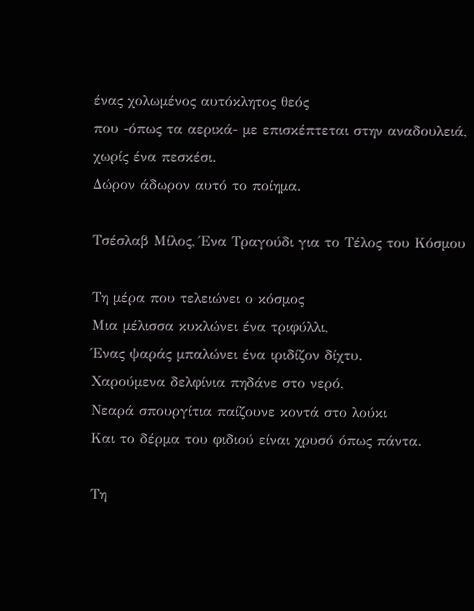ένας χολωμένος αυτόκλητος θεός
που -όπως τα αερικά- με επισκέπτεται στην αναδουλειά,
χωρίς ένα πεσκέσι.
Δώρον άδωρον αυτό το ποίημα.

Τσέσλαβ Μίλος, Ένα Τραγούδι για το Τέλος του Κόσμου

Τη μέρα που τελειώνει ο κόσμος
Μια μέλισσα κυκλώνει ένα τριφύλλι,
Ένας ψαράς μπαλώνει ένα ιριδίζον δίχτυ.
Χαρούμενα δελφίνια πηδάνε στο νερό,
Νεαρά σπουργίτια παίζουνε κοντά στο λούκι
Και το δέρμα του φιδιού είναι χρυσό όπως πάντα.

Τη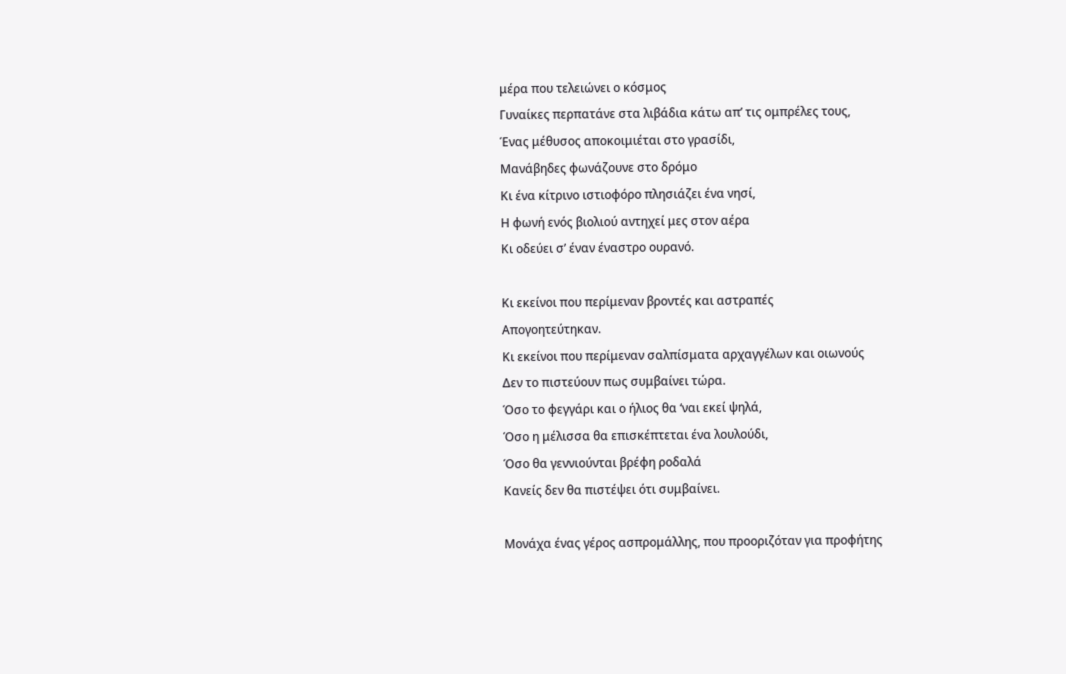μέρα που τελειώνει ο κόσμος
Γυναίκες περπατάνε στα λιβάδια κάτω απ’ τις ομπρέλες τους,
Ένας μέθυσος αποκοιμιέται στο γρασίδι,
Μανάβηδες φωνάζουνε στο δρόμο
Κι ένα κίτρινο ιστιοφόρο πλησιάζει ένα νησί,
Η φωνή ενός βιολιού αντηχεί μες στον αέρα
Κι οδεύει σ’ έναν έναστρο ουρανό.

Κι εκείνοι που περίμεναν βροντές και αστραπές
Απογοητεύτηκαν.
Κι εκείνοι που περίμεναν σαλπίσματα αρχαγγέλων και οιωνούς
Δεν το πιστεύουν πως συμβαίνει τώρα.
Όσο το φεγγάρι και ο ήλιος θα ‘ναι εκεί ψηλά,
Όσο η μέλισσα θα επισκέπτεται ένα λουλούδι,
Όσο θα γεννιούνται βρέφη ροδαλά
Κανείς δεν θα πιστέψει ότι συμβαίνει.

Μονάχα ένας γέρος ασπρομάλλης, που προοριζόταν για προφήτης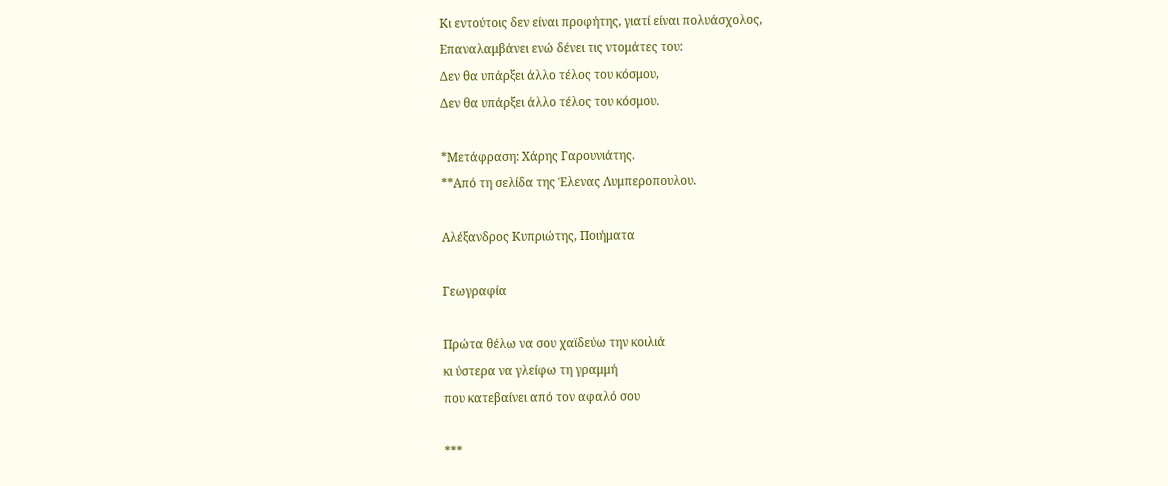Κι εντούτοις δεν είναι προφήτης, γιατί είναι πολυάσχολος,
Επαναλαμβάνει ενώ δένει τις ντομάτες του:
Δεν θα υπάρξει άλλο τέλος του κόσμου,
Δεν θα υπάρξει άλλο τέλος του κόσμου.

*Μετάφραση: Χάρης Γαρουνιάτης.
**Από τη σελίδα της Έλενας Λυμπεροπουλου.

Αλέξανδρος Κυπριώτης, Ποιήματα

Γεωγραφία

Πρώτα θέλω να σου χαϊδεύω την κοιλιά
κι ύστερα να γλείφω τη γραμμή
που κατεβαίνει από τον αφαλό σου

***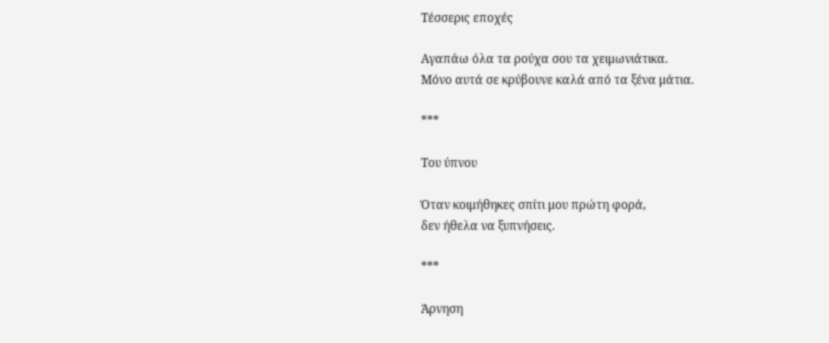Τέσσερις εποχές

Αγαπάω όλα τα ρούχα σου τα χειμωνιάτικα.
Μόνο αυτά σε κρύβουνε καλά από τα ξένα μάτια.

***

Του ύπνου

Όταν κοιμήθηκες σπίτι μου πρώτη φορά,
δεν ήθελα να ξυπνήσεις.

***

Άρνηση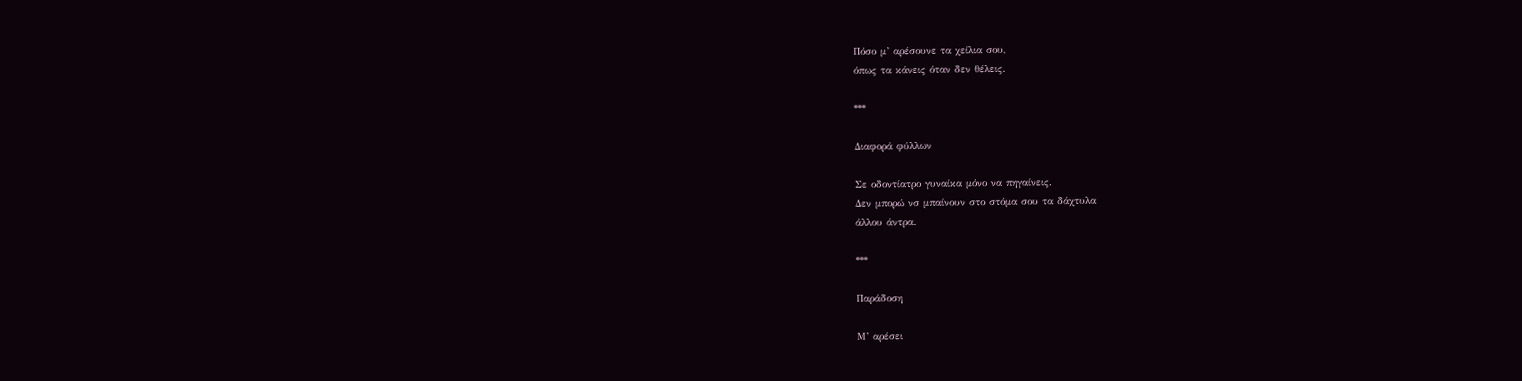Πόσο μ’ αρέσουνε τα χείλια σου,
όπως τα κάνεις όταν δεν θέλεις.

***

Διαφορά φύλλων

Σε οδοντίατρο γυναίκα μόνο να πηγαίνεις.
Δεν μπορώ νσ μπαίνουν στο στόμα σου τα δάχτυλα
άλλου άντρα.

***

Παράδοση

Μ’ αρέσει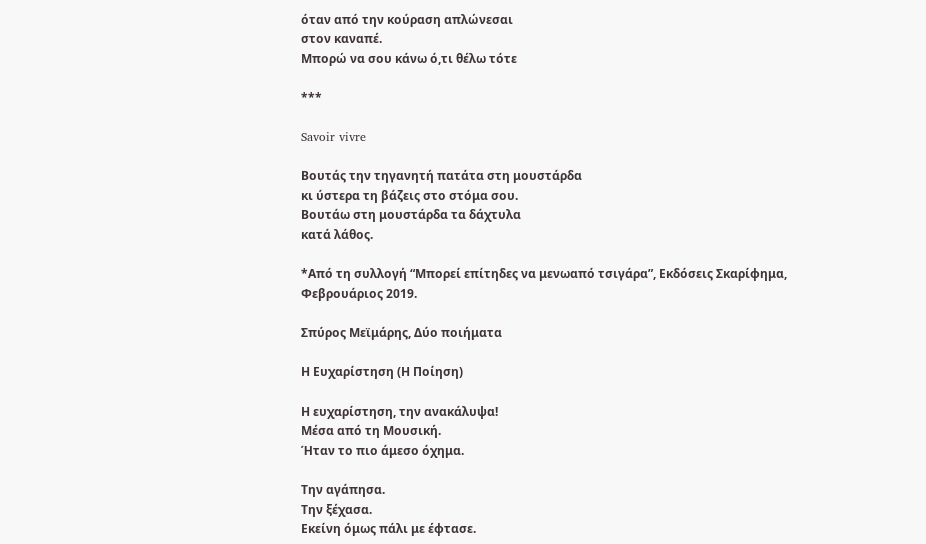όταν από την κούραση απλώνεσαι
στον καναπέ.
Μπορώ να σου κάνω ό,τι θέλω τότε

***

Savoir vivre

Βουτάς την τηγανητή πατάτα στη μουστάρδα
κι ύστερα τη βάζεις στο στόμα σου.
Βουτάω στη μουστάρδα τα δάχτυλα
κατά λάθος.

*Από τη συλλογή “Μπορεί επίτηδες να μενωαπό τσιγάρα”, Εκδόσεις Σκαρίφημα, Φεβρουάριος 2019.

Σπύρος Μεϊμάρης, Δύο ποιήματα

Η Ευχαρίστηση (Η Ποίηση)

Η ευχαρίστηση, την ανακάλυψα!
Μέσα από τη Μουσική.
Ήταν το πιο άμεσο όχημα.

Την αγάπησα.
Την ξέχασα.
Εκείνη όμως πάλι με έφτασε.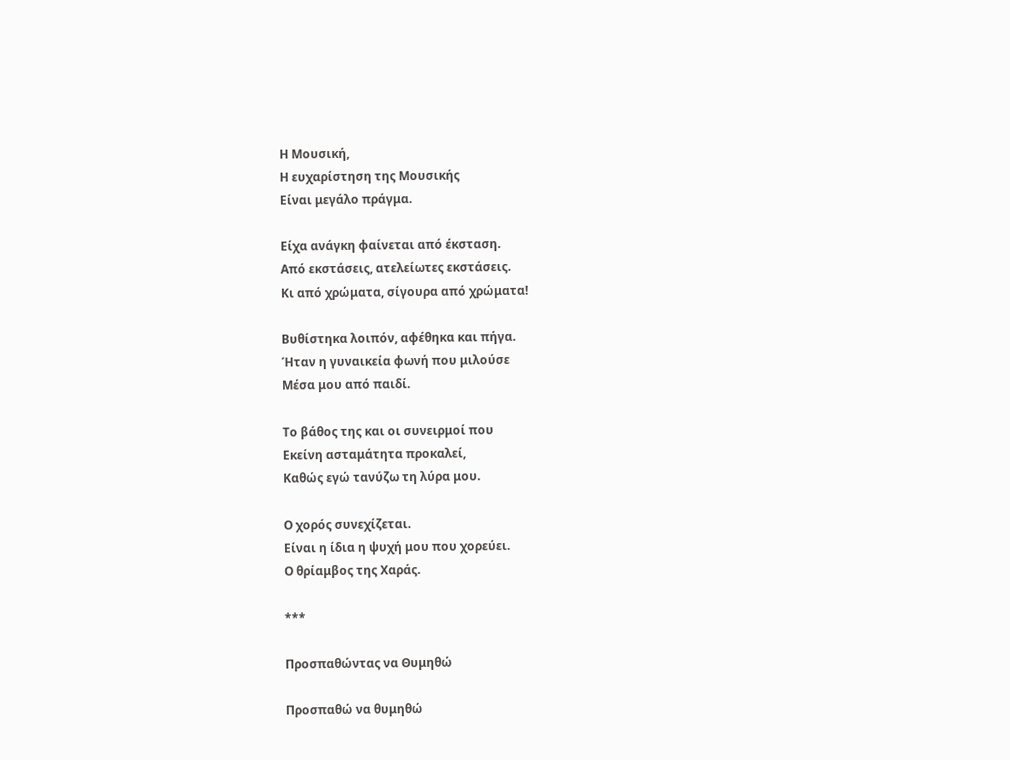Η Μουσική,
Η ευχαρίστηση της Μουσικής
Είναι μεγάλο πράγμα.

Είχα ανάγκη φαίνεται από έκσταση.
Από εκστάσεις, ατελείωτες εκστάσεις.
Κι από χρώματα, σίγουρα από χρώματα!

Βυθίστηκα λοιπόν, αφέθηκα και πήγα.
Ήταν η γυναικεία φωνή που μιλούσε
Μέσα μου από παιδί.

Το βάθος της και οι συνειρμοί που
Εκείνη ασταμάτητα προκαλεί,
Καθώς εγώ τανύζω τη λύρα μου.

Ο χορός συνεχίζεται.
Είναι η ίδια η ψυχή μου που χορεύει.
Ο θρίαμβος της Χαράς.

***

Προσπαθώντας να Θυμηθώ

Προσπαθώ να θυμηθώ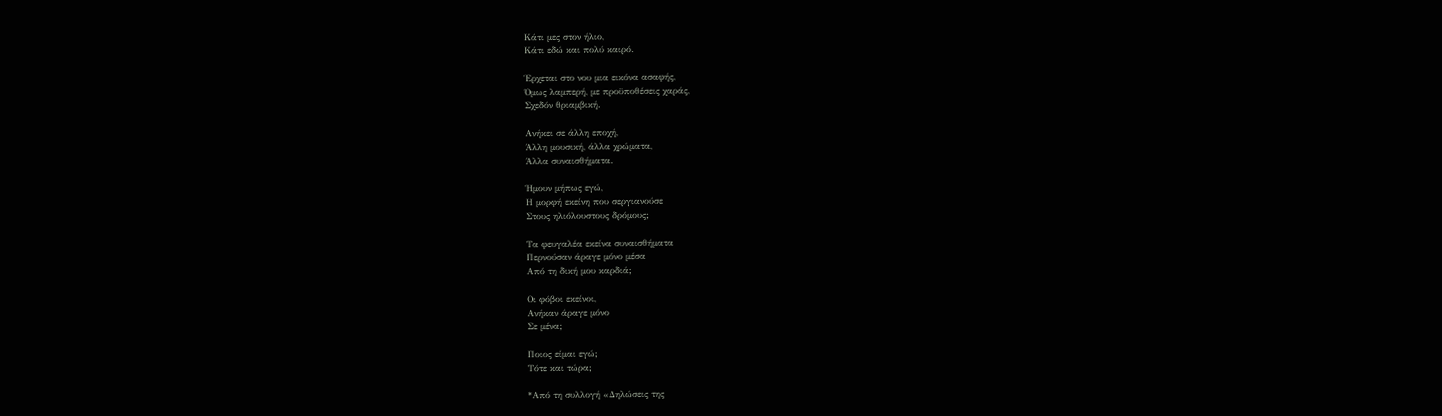Κάτι μες στον ήλιο,
Κάτι εδώ και πολύ καιρό.

Έρχεται στο νου μια εικόνα ασαφής,
Όμως λαμπερή, με προϋποθέσεις χαράς,
Σχεδόν θριαμβική.

Ανήκει σε άλλη εποχή,
Άλλη μουσική, άλλα χρώματα,
Άλλα συναισθήματα.

Ήμουν μήπως εγώ,
Η μορφή εκείνη που σεργιανούσε
Στους ηλιόλουστους δρόμους;

Τα φευγαλέα εκείνα συναισθήματα
Περνούσαν άραγε μόνο μέσα
Από τη δική μου καρδιά;

Οι φόβοι εκείνοι,
Ανήκαν άραγε μόνο
Σε μένα;

Ποιος είμαι εγώ;
Τότε και τώρα;

*Από τη συλλογή «Δηλώσεις της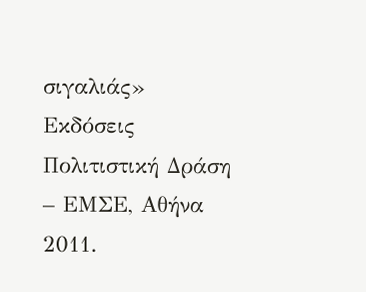σιγαλιάς» Εκδόσεις Πολιτιστική Δράση – ΕΜΣΕ, Αθήνα 2011.